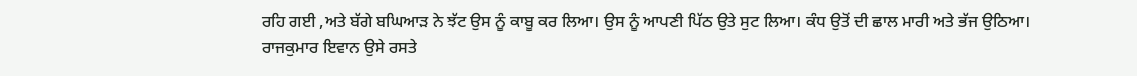ਰਹਿ ਗਈ ,ਅਤੇ ਬੱਗੇ ਬਘਿਆੜ ਨੇ ਝੱਟ ਉਸ ਨੂੰ ਕਾਬੂ ਕਰ ਲਿਆ। ਉਸ ਨੂੰ ਆਪਣੀ ਪਿੱਠ ਉਤੇ ਸੁਟ ਲਿਆ। ਕੰਧ ਉਤੋਂ ਦੀ ਛਾਲ ਮਾਰੀ ਅਤੇ ਭੱਜ ਉਠਿਆ।
ਰਾਜਕੁਮਾਰ ਇਵਾਨ ਉਸੇ ਰਸਤੇ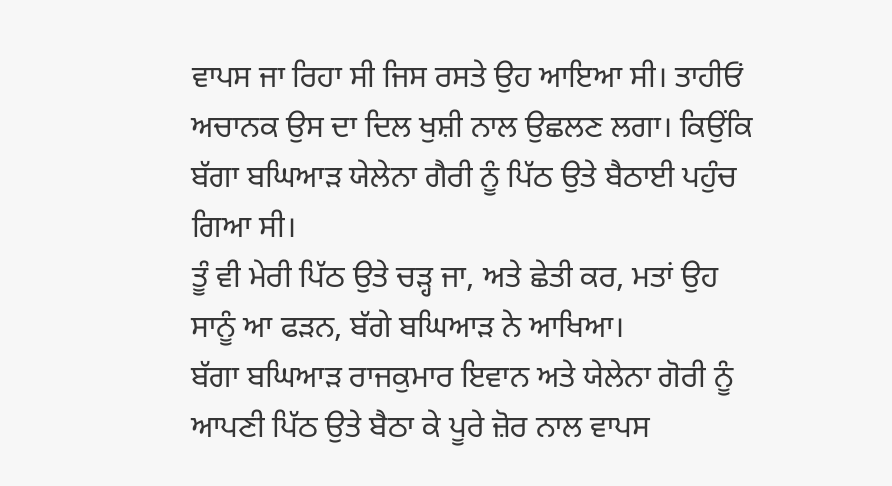ਵਾਪਸ ਜਾ ਰਿਹਾ ਸੀ ਜਿਸ ਰਸਤੇ ਉਹ ਆਇਆ ਸੀ। ਤਾਹੀਓਂ ਅਚਾਨਕ ਉਸ ਦਾ ਦਿਲ ਖੁਸ਼ੀ ਨਾਲ ਉਛਲਣ ਲਗਾ। ਕਿਉਂਕਿ ਬੱਗਾ ਬਘਿਆੜ ਯੇਲੇਨਾ ਗੈਰੀ ਨੂੰ ਪਿੱਠ ਉਤੇ ਬੈਠਾਈ ਪਹੁੰਚ ਗਿਆ ਸੀ।
ਤੂੰ ਵੀ ਮੇਰੀ ਪਿੱਠ ਉਤੇ ਚੜ੍ਹ ਜਾ, ਅਤੇ ਛੇਤੀ ਕਰ, ਮਤਾਂ ਉਹ ਸਾਨੂੰ ਆ ਫੜਨ, ਬੱਗੇ ਬਘਿਆੜ ਨੇ ਆਖਿਆ।
ਬੱਗਾ ਬਘਿਆੜ ਰਾਜਕੁਮਾਰ ਇਵਾਨ ਅਤੇ ਯੇਲੇਨਾ ਗੋਰੀ ਨੂੰ ਆਪਣੀ ਪਿੱਠ ਉਤੇ ਬੈਠਾ ਕੇ ਪੂਰੇ ਜ਼ੋਰ ਨਾਲ ਵਾਪਸ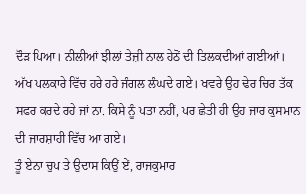ਦੌੜ ਪਿਆ। ਨੀਲੀਆਂ ਝੀਲਾਂ ਤੇਜ਼ੀ ਨਾਲ ਹੇਠੋਂ ਦੀ ਤਿਲਕਦੀਆਂ ਗਈਆਂ। ਅੱਖ ਪਲਕਾਰੇ ਵਿੱਚ ਹਰੇ ਹਰੇ ਜੰਗਲ ਲੰਘਦੇ ਗਏ। ਖਵਰੇ ਉਹ ਢੇਰ ਚਿਰ ਤੱਕ ਸਫਰ ਕਰਦੇ ਰਹੇ ਜਾਂ ਨਾ. ਕਿਸੇ ਨੂੰ ਪਤਾ ਨਹੀਂ, ਪਰ ਛੇਤੀ ਹੀ ਉਹ ਜਾਰ ਕੁਸਮਾਨ ਦੀ ਜਾਰਸ਼ਾਹੀ ਵਿੱਚ ਆ ਗਏ।
ਤੂੰ ਏਨਾ ਚੁਪ ਤੇ ਉਦਾਸ ਕਿਉਂ ਏਂ, ਰਾਜਕੁਮਾਰ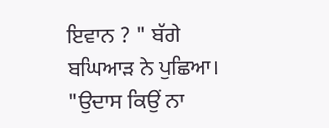ਇਵਾਨ ? " ਬੱਗੇ ਬਘਿਆੜ ਨੇ ਪੁਛਿਆ।
"ਉਦਾਸ ਕਿਉਂ ਨਾ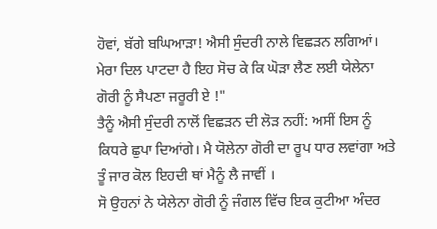ਹੋਵਾਂ, ਬੱਗੇ ਬਘਿਆੜਾ! ਐਸੀ ਸੁੰਦਰੀ ਨਾਲੇ ਵਿਛੜਨ ਲਗਿਆਂ। ਮੇਰਾ ਦਿਲ ਪਾਟਦਾ ਹੈ ਇਹ ਸੋਚ ਕੇ ਕਿ ਘੋੜਾ ਲੈਣ ਲਈ ਯੇਲੇਨਾ ਗੋਰੀ ਨੂੰ ਸੈਪਣਾ ਜਰੂਰੀ ਏ !"
ਤੈਨੂੰ ਐਸੀ ਸੁੰਦਰੀ ਨਾਲੋਂ ਵਿਛੜਨ ਦੀ ਲੋੜ ਨਹੀਂ: ਅਸੀਂ ਇਸ ਨੂੰ ਕਿਧਰੇ ਛੁਪਾ ਦਿਆਂਗੇ। ਮੈ ਯੋਲੇਨਾ ਗੋਰੀ ਦਾ ਰੂਪ ਧਾਰ ਲਵਾਂਗਾ ਅਤੇ ਤੂੰ ਜਾਰ ਕੋਲ ਇਹਦੀ ਥਾਂ ਮੈਨੂੰ ਲੈ ਜਾਵੀਂ ।
ਸੋ ਉਹਨਾਂ ਨੇ ਯੇਲੇਨਾ ਗੋਰੀ ਨੂੰ ਜੰਗਲ ਵਿੱਚ ਇਕ ਕੁਟੀਆ ਅੰਦਰ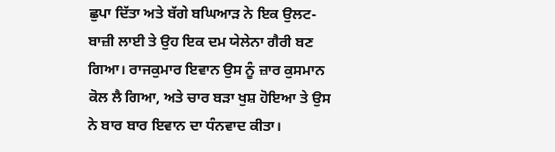ਛੁਪਾ ਦਿੱਤਾ ਅਤੇ ਬੱਗੇ ਬਘਿਆੜ ਨੇ ਇਕ ਉਲਟ-ਬਾਜ਼ੀ ਲਾਈ ਤੇ ਉਹ ਇਕ ਦਮ ਯੇਲੇਨਾ ਗੈਰੀ ਬਣ ਗਿਆ। ਰਾਜਕੁਮਾਰ ਇਵਾਨ ਉਸ ਨੂੰ ਜ਼ਾਰ ਕੁਸਮਾਨ ਕੋਲ ਲੈ ਗਿਆ, ਅਤੇ ਚਾਰ ਬੜਾ ਖੁਸ਼ ਹੋਇਆ ਤੇ ਉਸ ਨੇ ਬਾਰ ਬਾਰ ਇਵਾਨ ਦਾ ਧੰਨਵਾਦ ਕੀਤਾ।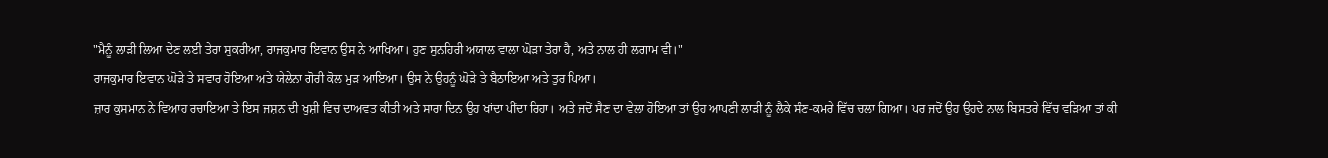"ਮੈਨੂੰ ਲਾੜੀ ਲਿਆ ਦੇਣ ਲਈ ਤੇਰਾ ਸੁਕਰੀਆ, ਰਾਜਕੁਮਾਰ ਇਵਾਨ ਉਸ ਨੇ ਆਖਿਆ। ਹੁਣ ਸੁਨਹਿਰੀ ਅਯਾਲ ਵਾਲਾ ਘੋੜਾ ਤੇਰਾ ਹੈ, ਅਤੇ ਨਾਲ ਹੀ ਲਗਾਮ ਵੀ।"
ਰਾਜਕੁਮਾਰ ਇਵਾਨ ਘੋੜੇ ਤੇ ਸਵਾਰ ਹੋਇਆ ਅਤੇ ਯੇਲੇਨਾ ਗੋਰੀ ਕੋਲ ਮੁੜ ਆਇਆ। ਉਸ ਨੇ ਉਹਨੂੰ ਘੋੜੇ ਤੇ ਬੈਠਾਇਆ ਅਤੇ ਤੁਰ ਪਿਆ।
ਜ਼ਾਰ ਕੁਸਮਾਨ ਨੇ ਵਿਆਹ ਰਚਾਇਆ ਤੇ ਇਸ ਜਸ਼ਨ ਦੀ ਖੁਸ਼ੀ ਵਿਚ ਦਾਅਵਤ ਕੀਤੀ ਅਤੇ ਸਾਰਾ ਦਿਨ ਉਹ ਖਾਂਦਾ ਪੀਂਦਾ ਰਿਹਾ। ਅਤੇ ਜਦੋਂ ਸੈਣ ਦਾ ਵੇਲਾ ਹੋਇਆ ਤਾਂ ਉਹ ਆਪਣੀ ਲਾੜੀ ਨੂੰ ਲੈਕੇ ਸੰਣ-ਕਮਰੇ ਵਿੱਚ ਚਲਾ ਗਿਆ। ਪਰ ਜਦੋਂ ਉਹ ਉਹਦੇ ਨਾਲ ਬਿਸਤਰੇ ਵਿੱਚ ਵੜਿਆ ਤਾਂ ਕੀ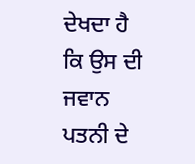ਦੇਖਦਾ ਹੈ ਕਿ ਉਸ ਦੀ ਜਵਾਨ ਪਤਨੀ ਦੇ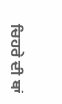ਚਿਹਰੇ ਦੀ ਥਾਂ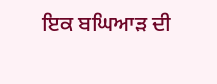ਇਕ ਬਘਿਆੜ ਦੀ